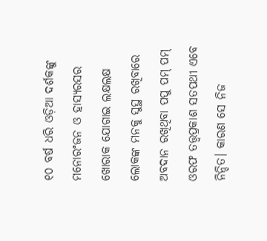୧୦ ବର୍ଷ ଧରି ଓଡ଼ିଆ ଦର୍ଶକଙ୍କୁ ମନୋରଂଜନ ଓ ହାସ୍ୟରସର ଖୋରାକ ଯୋଗାଇ ଲକ୍ଷଲକ୍ଷ ଲୋକଙ୍କ ମନକୁ ସୁସ୍ଥ ରଖିବାରେ ଅବଦାନ ରଖିଥିବା ପପୁ ପମ୍ ପମ୍ ଓରଫ ତତ୍ତ୍ୱପ୍ରକାଶ ସତପଥୀ ଏବେ ନିନ୍ଦିତ। କାରଣ ସେ ନିଜ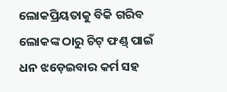ଲୋକପ୍ରିୟତାକୁ ବିକି ଗରିବ ଲୋକଙ୍କ ଠାରୁ ଚିଟ୍ ଫଣ୍ଡ୍ ପାଇଁ ଧନ ଝଡ଼େଇବାର କର୍ମ ସହ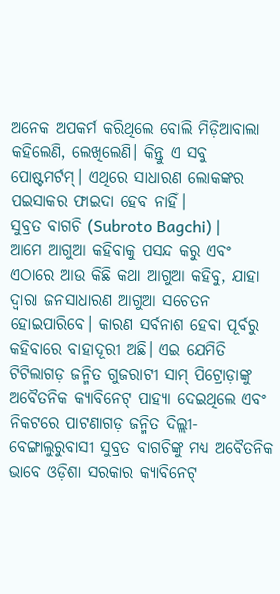ଅନେକ ଅପକର୍ମ କରିଥିଲେ ବୋଲି ମିଡ଼ିଆବାଲା କହିଲେଣି, ଲେଖିଲେଣି। କିନ୍ତୁ ଏ ସବୁ ପୋଷ୍ଟମର୍ଟମ୍। ଏଥିରେ ସାଧାରଣ ଲୋକଙ୍କର ପଇସାକର ଫାଇଦା ହେବ ନାହିଁ।
ସୁବ୍ରତ ବାଗଚି (Subroto Bagchi) |
ଆମେ ଆଗୁଆ କହିବାକୁ ପସନ୍ଦ କରୁ ଏବଂ ଏଠାରେ ଆଉ କିଛି କଥା ଆଗୁଆ କହିବୁ, ଯାହା ଦ୍ୱାରା ଜନସାଧାରଣ ଆଗୁଆ ସଚେତନ ହୋଇପାରିବେ। କାରଣ ସର୍ବନାଶ ହେବା ପୂର୍ବରୁ କହିବାରେ ବାହାଦୂରୀ ଅଛି। ଏଇ ଯେମିତି ଟିଟିଲାଗଡ଼ ଜନ୍ମିତ ଗୁଜରାଟୀ ସାମ୍ ପିଟ୍ରୋଡ଼ାଙ୍କୁ ଅବୈତନିକ କ୍ୟାବିନେଟ୍ ପାହ୍ୟା ଦେଇଥିଲେ ଏବଂ ନିକଟରେ ପାଟଣାଗଡ଼ ଜନ୍ମିତ ଦିଲ୍ଲୀ-ବେଙ୍ଗାଲୁରୁବାସୀ ସୁବ୍ରତ ବାଗଚିଙ୍କୁ ମଧ୍ୟ ଅବୈତନିକ ଭାବେ ଓଡ଼ିଶା ସରକାର କ୍ୟାବିନେଟ୍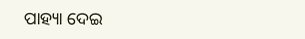ପାହ୍ୟା ଦେଇ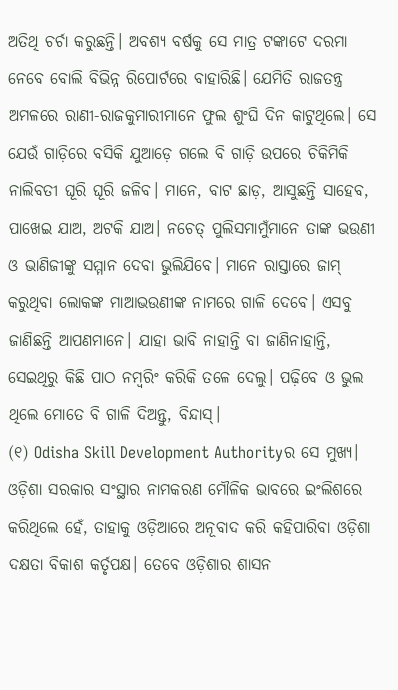ଅତିଥି ଚର୍ଚା କରୁଛନ୍ତି। ଅବଶ୍ୟ ବର୍ଷକୁ ସେ ମାତ୍ର ଟଙ୍କାଟେ ଦରମା ନେବେ ବୋଲି ବିଭିନ୍ନ ରିପୋର୍ଟରେ ବାହାରିଛି। ଯେମିତି ରାଜତନ୍ତ୍ର ଅମଳରେ ରାଣୀ-ରାଜକୁମାରୀମାନେ ଫୁଲ ଶୁଂଘି ଦିନ କାଟୁଥିଲେ। ସେ ଯେଉଁ ଗାଡ଼ିରେ ବସିକି ଯୁଆଡ଼େ ଗଲେ ବି ଗାଡ଼ି ଉପରେ ଚିକିମିକି ନାଲିବତୀ ଘୂରି ଘୂରି ଜଳିବ। ମାନେ, ବାଟ ଛାଡ଼, ଆସୁଛନ୍ତି ସାହେବ, ପାଖେଇ ଯାଅ, ଅଟକି ଯାଅ। ନଚେତ୍ ପୁଲିସମାମୁଁମାନେ ତାଙ୍କ ଭଉଣୀ ଓ ଭାଣିଜୀଙ୍କୁ ସମ୍ମାନ ଦେବା ଭୁଲିଯିବେ। ମାନେ ରାସ୍ତାରେ ଜାମ୍ କରୁଥିବା ଲୋକଙ୍କ ମାଆଭଉଣୀଙ୍କ ନାମରେ ଗାଳି ଦେବେ। ଏସବୁ ଜାଣିଛନ୍ତି ଆପଣମାନେ। ଯାହା ଭାବି ନାହାନ୍ତି ବା ଜାଣିନାହାନ୍ତି, ସେଇଥିରୁ କିଛି ପାଠ ନମ୍ବରିଂ କରିକି ତଳେ ଦେଲୁ। ପଢ଼ିବେ ଓ ଭୁଲ ଥିଲେ ମୋତେ ବି ଗାଳି ଦିଅନ୍ତୁ, ବିନ୍ଦାସ୍।
(୧) Odisha Skill Development Authorityର ସେ ମୁଖ୍ୟ। ଓଡ଼ିଶା ସରକାର ସଂସ୍ଥାର ନାମକରଣ ମୌଳିକ ଭାବରେ ଇଂଲିଶରେ କରିଥିଲେ ହେଁ, ତାହାକୁ ଓଡ଼ିଆରେ ଅନୂବାଦ କରି କହିପାରିବା ଓଡ଼ିଶା ଦକ୍ଷତା ବିକାଶ କର୍ତୃପକ୍ଷ। ତେବେ ଓଡ଼ିଶାର ଶାସନ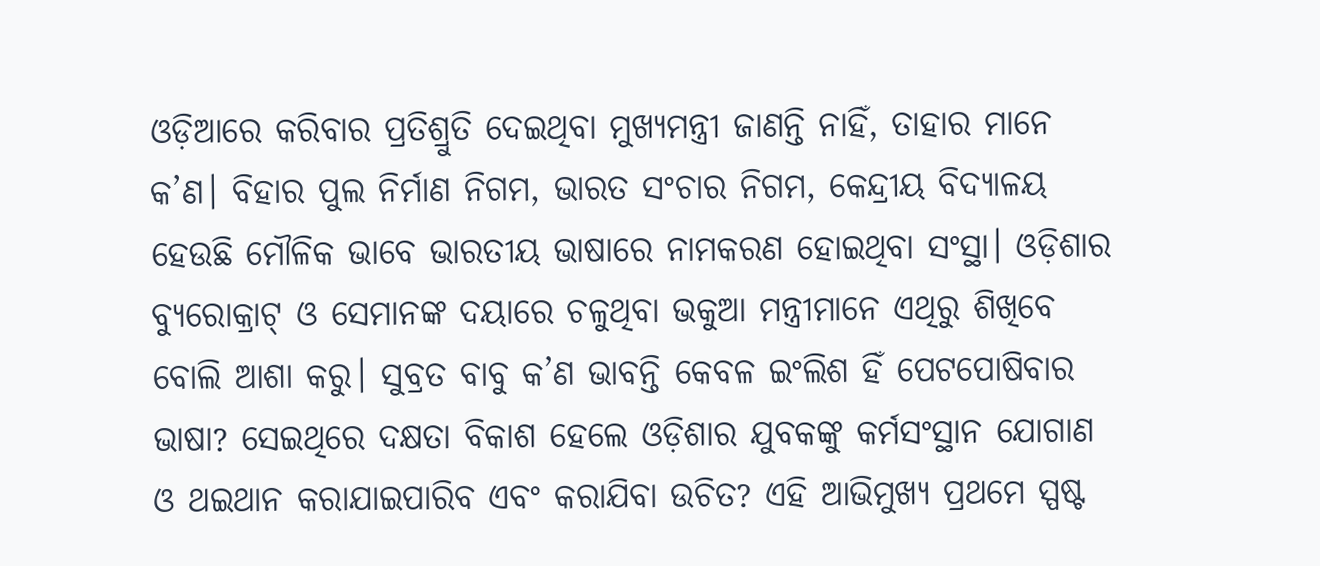ଓଡ଼ିଆରେ କରିବାର ପ୍ରତିଶ୍ରୁତି ଦେଇଥିବା ମୁଖ୍ୟମନ୍ତ୍ରୀ ଜାଣନ୍ତି ନାହିଁ, ତାହାର ମାନେ କ’ଣ। ବିହାର ପୁଲ ନିର୍ମାଣ ନିଗମ, ଭାରତ ସଂଚାର ନିଗମ, କେନ୍ଦ୍ରୀୟ ବିଦ୍ୟାଳୟ ହେଉଛି ମୌଳିକ ଭାବେ ଭାରତୀୟ ଭାଷାରେ ନାମକରଣ ହୋଇଥିବା ସଂସ୍ଥା। ଓଡ଼ିଶାର ବ୍ୟୁରୋକ୍ରାଟ୍ ଓ ସେମାନଙ୍କ ଦୟାରେ ଚଳୁଥିବା ଭକୁଆ ମନ୍ତ୍ରୀମାନେ ଏଥିରୁ ଶିଖିବେ ବୋଲି ଆଶା କରୁ। ସୁବ୍ରତ ବାବୁ କ’ଣ ଭାବନ୍ତି କେବଳ ଇଂଲିଶ ହିଁ ପେଟପୋଷିବାର ଭାଷା? ସେଇଥିରେ ଦକ୍ଷତା ବିକାଶ ହେଲେ ଓଡ଼ିଶାର ଯୁବକଙ୍କୁ କର୍ମସଂସ୍ଥାନ ଯୋଗାଣ ଓ ଥଇଥାନ କରାଯାଇପାରିବ ଏବଂ କରାଯିବା ଉଚିତ? ଏହି ଆଭିମୁଖ୍ୟ ପ୍ରଥମେ ସ୍ପଷ୍ଟ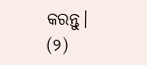କରନ୍ତୁ।
(୨)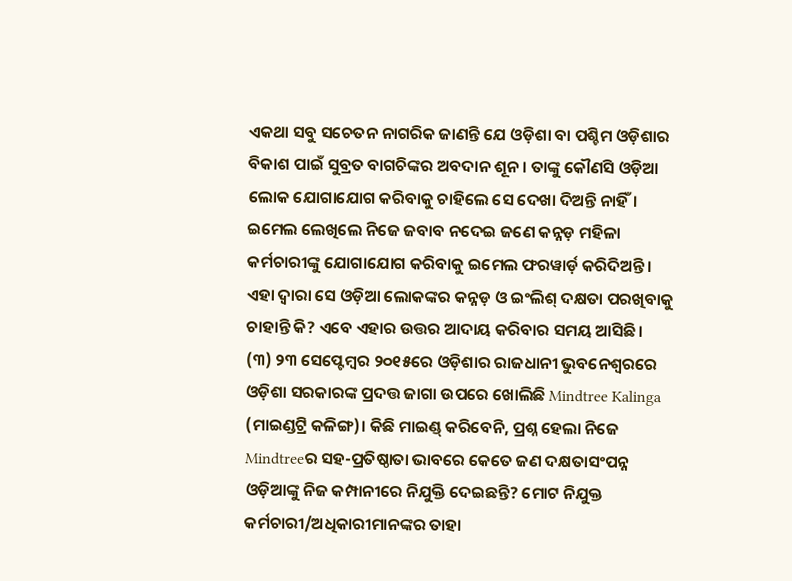ଏକଥା ସବୁ ସଚେତନ ନାଗରିକ ଜାଣନ୍ତି ଯେ ଓଡ଼ିଶା ବା ପଶ୍ଚିମ ଓଡ଼ିଶାର ବିକାଶ ପାଇଁ ସୁବ୍ରତ ବାଗଚିଙ୍କର ଅବଦାନ ଶୂନ। ତାଙ୍କୁ କୌଣସି ଓଡ଼ିଆ ଲୋକ ଯୋଗାଯୋଗ କରିବାକୁ ଚାହିଲେ ସେ ଦେଖା ଦିଅନ୍ତି ନାହିଁ। ଇମେଲ ଲେଖିଲେ ନିଜେ ଜବାବ ନଦେଇ ଜଣେ କନ୍ନଡ଼ ମହିଳା କର୍ମଚାରୀଙ୍କୁ ଯୋଗାଯୋଗ କରିବାକୁ ଇମେଲ ଫରୱାର୍ଡ଼ କରିଦିଅନ୍ତି। ଏହା ଦ୍ୱାରା ସେ ଓଡ଼ିଆ ଲୋକଙ୍କର କନ୍ନଡ଼ ଓ ଇଂଲିଶ୍ ଦକ୍ଷତା ପରଖିବାକୁ ଚାହାନ୍ତି କି? ଏବେ ଏହାର ଉତ୍ତର ଆଦାୟ କରିବାର ସମୟ ଆସିଛି।
(୩) ୨୩ ସେପ୍ଟେମ୍ବର ୨୦୧୫ରେ ଓଡ଼ିଶାର ରାଜଧାନୀ ଭୁବନେଶ୍ୱରରେ ଓଡ଼ିଶା ସରକାରଙ୍କ ପ୍ରଦତ୍ତ ଜାଗା ଉପରେ ଖୋଲିଛି Mindtree Kalinga (ମାଇଣ୍ଡଟ୍ରି କଳିଙ୍ଗ)। କିଛି ମାଇଣ୍ଡ୍ କରିବେନି, ପ୍ରଶ୍ନ ହେଲା ନିଜେ Mindtreeର ସହ-ପ୍ରତିଷ୍ଠାତା ଭାବରେ କେତେ ଜଣ ଦକ୍ଷତାସଂପନ୍ନ ଓଡ଼ିଆଙ୍କୁ ନିଜ କମ୍ପାନୀରେ ନିଯୁକ୍ତି ଦେଇଛନ୍ତି? ମୋଟ ନିଯୁକ୍ତ କର୍ମଚାରୀ/ଅଧିକାରୀମାନଙ୍କର ତାହା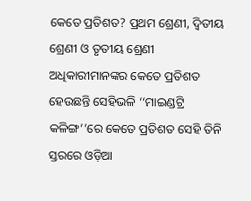କେତେ ପ୍ରତିଶତ? ପ୍ରଥମ ଶ୍ରେଣୀ, ଦ୍ୱିତୀୟ ଶ୍ରେଣୀ ଓ ତୃତୀୟ ଶ୍ରେଣୀ ଅଧିକାରୀମାନଙ୍କର କେତେ ପ୍ରତିଶତ ହେଉଛନ୍ତି ସେହିଭଳି ‘‘ମାଇଣ୍ଡଟ୍ରି କଳିଙ୍ଗ’’ରେ କେତେ ପ୍ରତିଶତ ସେହି ତିନି ସ୍ତରରେ ଓଡ଼ିଆ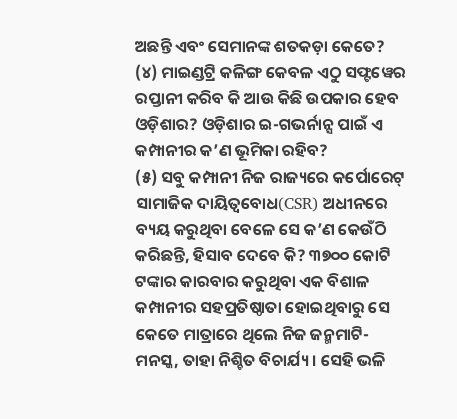ଅଛନ୍ତି ଏବଂ ସେମାନଙ୍କ ଶତକଡ଼ା କେତେ?
(୪) ମାଇଣ୍ଡଟ୍ରି କଳିଙ୍ଗ କେବଳ ଏଠୁ ସଫ୍ଟୱେର ରପ୍ତାନୀ କରିବ କି ଆଉ କିଛି ଉପକାର ହେବ ଓଡ଼ିଶାର? ଓଡ଼ିଶାର ଇ-ଗଭର୍ନାନ୍ସ ପାଇଁ ଏ କମ୍ପାନୀର କ’ଣ ଭୂମିକା ରହିବ?
(୫) ସବୁ କମ୍ପାନୀ ନିଜ ରାଜ୍ୟରେ କର୍ପୋରେଟ୍ ସାମାଜିକ ଦାୟିତ୍ୱବୋଧ(CSR) ଅଧୀନରେ ବ୍ୟୟ କରୁଥିବା ବେଳେ ସେ କ’ଣ କେଉଁଠି କରିଛନ୍ତି, ହିସାବ ଦେବେ କି? ୩୭୦୦ କୋଟି ଟଙ୍କାର କାରବାର କରୁଥିବା ଏକ ବିଶାଳ କମ୍ପାନୀର ସହପ୍ରତିଷ୍ଠାତା ହୋଇଥିବାରୁ ସେ କେତେ ମାତ୍ରାରେ ଥିଲେ ନିଜ ଜନ୍ମମାଟି-ମନସ୍କ, ତାହା ନିଶ୍ଚିତ ବିଚାର୍ଯ୍ୟ। ସେହି ଭଳି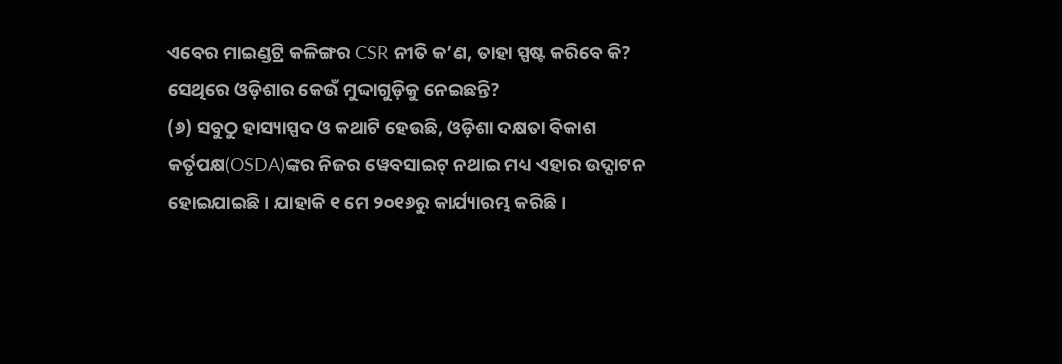ଏବେର ମାଇଣ୍ଡଟ୍ରି କଳିଙ୍ଗର CSR ନୀତି କ’ଣ, ତାହା ସ୍ପଷ୍ଟ କରିବେ କି? ସେଥିରେ ଓଡ଼ିଶାର କେଉଁ ମୁଦ୍ଦାଗୁଡ଼ିକୁ ନେଇଛନ୍ତି?
(୬) ସବୁଠୁ ହାସ୍ୟାସ୍ପଦ ଓ କଥାଟି ହେଉଛି, ଓଡ଼ିଶା ଦକ୍ଷତା ବିକାଶ କର୍ତୃପକ୍ଷ(OSDA)ଙ୍କର ନିଜର ୱେବସାଇଟ୍ ନଥାଇ ମଧ୍ୟ ଏହାର ଉଦ୍ଘାଟନ ହୋଇଯାଇଛି। ଯାହାକି ୧ ମେ ୨୦୧୬ରୁ କାର୍ଯ୍ୟାରମ୍ଭ କରିଛି।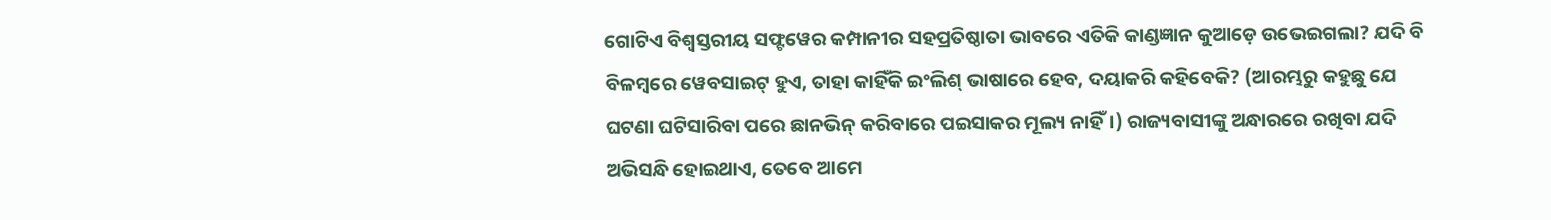ଗୋଟିଏ ବିଶ୍ୱସ୍ତରୀୟ ସଫ୍ଟୱେର କମ୍ପାନୀର ସହପ୍ରତିଷ୍ଠାତା ଭାବରେ ଏତିକି କାଣ୍ଡଜ୍ଞାନ କୁଆଡ଼େ ଉଭେଇଗଲା? ଯଦି ବି ବିଳମ୍ବରେ ୱେବସାଇଟ୍ ହୁଏ, ତାହା କାହିଁକି ଇଂଲିଶ୍ ଭାଷାରେ ହେବ, ଦୟାକରି କହିବେକି? (ଆରମ୍ଭରୁ କହୁଛୁ ଯେ ଘଟଣା ଘଟିସାରିବା ପରେ ଛାନଭିନ୍ କରିବାରେ ପଇସାକର ମୂଲ୍ୟ ନାହିଁ।) ରାଜ୍ୟବାସୀଙ୍କୁ ଅନ୍ଧାରରେ ରଖିବା ଯଦି ଅଭିସନ୍ଧି ହୋଇଥାଏ, ତେବେ ଆମେ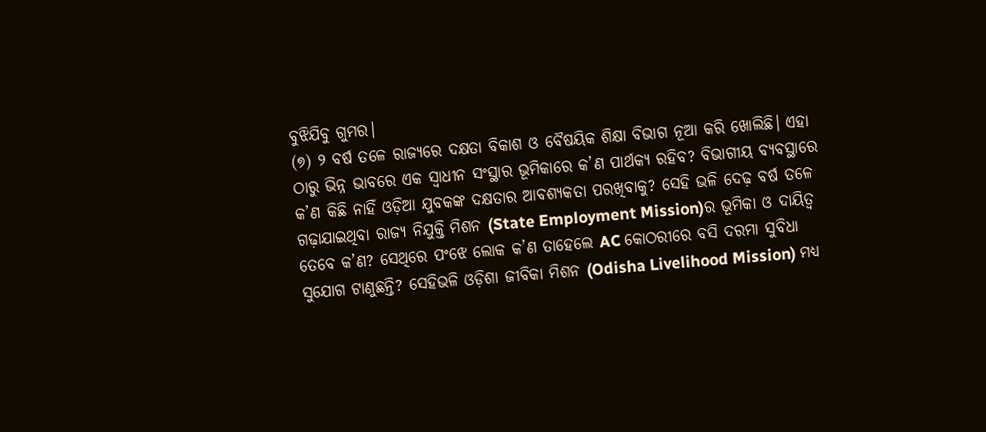ବୁଝିଯିବୁ ଗୁମର।
(୭) ୨ ବର୍ଷ ତଳେ ରାଜ୍ୟରେ ଦକ୍ଷତା ବିକାଶ ଓ ବୈଷୟିକ ଶିକ୍ଷା ବିଭାଗ ନୂଆ କରି ଖୋଲିଛି। ଏହା ଠାରୁ ଭିନ୍ନ ଭାବରେ ଏକ ସ୍ୱାଧୀନ ସଂସ୍ଥାର ଭୂମିକାରେ କ’ଣ ପାର୍ଥକ୍ୟ ରହିବ? ବିଭାଗୀୟ ବ୍ୟବସ୍ଥାରେ କ’ଣ କିଛି ନାହିଁ ଓଡ଼ିଆ ଯୁବକଙ୍କ ଦକ୍ଷତାର ଆବଶ୍ୟକତା ପରଖିବାକୁ? ସେହି ଭଳି ଦେଢ଼ ବର୍ଷ ତଳେ ଗଢ଼ାଯାଇଥିବା ରାଜ୍ୟ ନିଯୁକ୍ତି ମିଶନ (State Employment Mission)ର ଭୂମିକା ଓ ଦାୟିତ୍ୱ ତେବେ କ’ଣ? ସେଥିରେ ପଂଝେ ଲୋକ କ’ଣ ତାହେଲେ AC କୋଠରୀରେ ବସି ଦରମା ସୁବିଧା ସୁଯୋଗ ଟାଣୁଛନ୍ତି? ସେହିଭଳି ଓଡ଼ିଶା ଜୀବିକା ମିଶନ (Odisha Livelihood Mission) ମଧ୍ୟ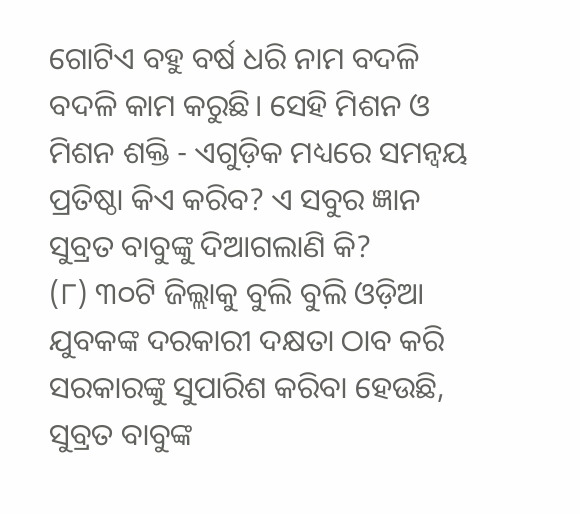ଗୋଟିଏ ବହୁ ବର୍ଷ ଧରି ନାମ ବଦଳି ବଦଳି କାମ କରୁଛି। ସେହି ମିଶନ ଓ ମିଶନ ଶକ୍ତି - ଏଗୁଡ଼ିକ ମଧ୍ୟରେ ସମନ୍ୱୟ ପ୍ରତିଷ୍ଠା କିଏ କରିବ? ଏ ସବୁର ଜ୍ଞାନ ସୁବ୍ରତ ବାବୁଙ୍କୁ ଦିଆଗଲାଣି କି?
(୮) ୩୦ଟି ଜିଲ୍ଲାକୁ ବୁଲି ବୁଲି ଓଡ଼ିଆ ଯୁବକଙ୍କ ଦରକାରୀ ଦକ୍ଷତା ଠାବ କରି ସରକାରଙ୍କୁ ସୁପାରିଶ କରିବା ହେଉଛି, ସୁବ୍ରତ ବାବୁଙ୍କ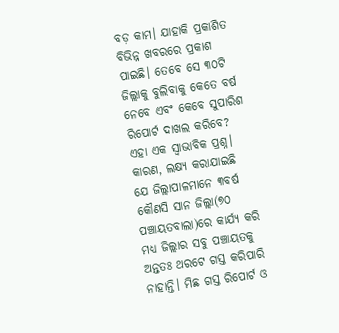ବଡ଼ କାମ। ଯାହାକି ପ୍ରକାଶିତ ବିଭିନ୍ନ ଖବରରେ ପ୍ରକାଶ ପାଇଛି। ତେବେ ସେ ୩୦ଟି ଜିଲ୍ଲାକୁ ବୁଲିବାକୁ କେତେ ବର୍ଷ ନେବେ ଏବଂ କେବେ ସୁପାରିଶ ରିପୋର୍ଟ ଦାଖଲ କରିବେ? ଏହା ଏକ ସ୍ୱାଭାବିକ ପ୍ରଶ୍ନ। କାରଣ, ଲକ୍ଷ୍ୟ କରାଯାଇଛି ଯେ ଜିଲ୍ଲାପାଳମାନେ ୩ବର୍ଷ କୌଣସି ସାନ ଜିଲ୍ଲା(୭୦ ପଞ୍ଚାୟତବାଲା)ରେ କାର୍ଯ୍ୟ କରି ମଧ୍ୟ ଜିଲ୍ଲାର ସବୁ ପଞ୍ଚାୟତକୁ ଅନ୍ତତଃ ଥରଟେ ଗସ୍ତ କରିପାରି ନାହାନ୍ତି। ମିଛ ଗସ୍ତ ରିପୋର୍ଟ ଓ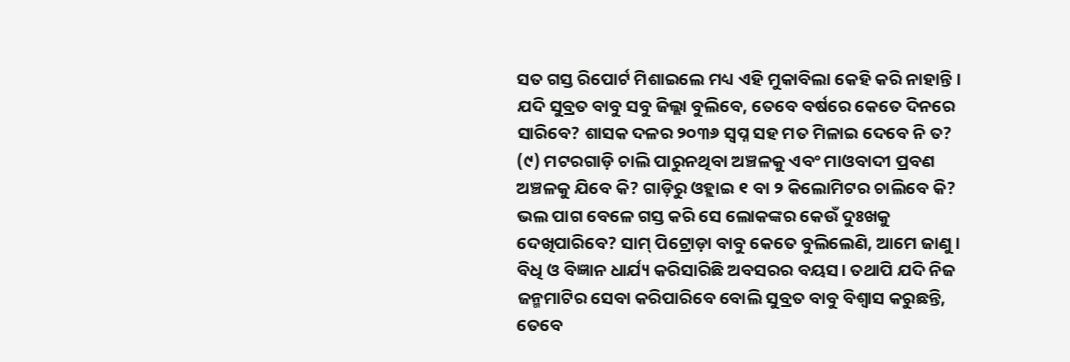ସତ ଗସ୍ତ ରିପୋର୍ଟ ମିଶାଇଲେ ମଧ୍ୟ ଏହି ମୁକାବିଲା କେହି କରି ନାହାନ୍ତି। ଯଦି ସୁବ୍ରତ ବାବୁ ସବୁ ଜିଲ୍ଲା ବୁଲିବେ, ତେବେ ବର୍ଷରେ କେତେ ଦିନରେ ସାରିବେ? ଶାସକ ଦଳର ୨୦୩୬ ସ୍ୱପ୍ନ ସହ ମତ ମିଳାଇ ଦେବେ ନି ତ?
(୯) ମଟରଗାଡ଼ି ଚାଲି ପାରୁନଥିବା ଅଞ୍ଚଳକୁ ଏବଂ ମାଓବାଦୀ ପ୍ରବଣ ଅଞ୍ଚଳକୁ ଯିବେ କି? ଗାଡ଼ିରୁ ଓହ୍ଲାଇ ୧ ବା ୨ କିଲୋମିଟର ଚାଲିବେ କି? ଭଲ ପାଗ ବେଳେ ଗସ୍ତ କରି ସେ ଲୋକଙ୍କର କେଉଁ ଦୁଃଖକୁ ଦେଖିପାରିବେ? ସାମ୍ ପିଟ୍ରୋଡ଼ା ବାବୁ କେତେ ବୁଲିଲେଣି, ଆମେ ଜାଣୁ। ବିଧି ଓ ବିଜ୍ଞାନ ଧାର୍ଯ୍ୟ କରିସାରିଛି ଅବସରର ବୟସ। ତଥାପି ଯଦି ନିଜ ଜନ୍ମମାଟିର ସେବା କରିପାରିବେ ବୋଲି ସୁବ୍ରତ ବାବୁ ବିଶ୍ୱାସ କରୁଛନ୍ତି, ତେବେ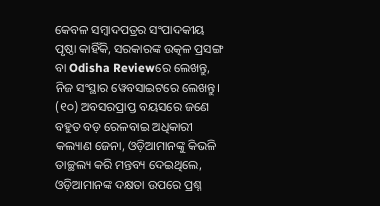କେବଳ ସମ୍ବାଦପତ୍ରର ସଂପାଦକୀୟ ପୃଷ୍ଠା କାହିଁକି, ସରକାରଙ୍କ ଉତ୍କଳ ପ୍ରସଙ୍ଗ ବା Odisha Reviewରେ ଲେଖନ୍ତୁ, ନିଜ ସଂସ୍ଥାର ୱେବସାଇଟରେ ଲେଖନ୍ତୁ।
(୧୦) ଅବସରପ୍ରାପ୍ତ ବୟସରେ ଜଣେ ବହୁତ ବଡ଼ ରେଳବାଇ ଅଧିକାରୀ କଲ୍ୟାଣ ଜେନା, ଓଡ଼ିଆମାନଙ୍କୁ କିଭଳି ତାଚ୍ଛଲ୍ୟ କରି ମନ୍ତବ୍ୟ ଦେଇଥିଲେ, ଓଡ଼ିଆମାନଙ୍କ ଦକ୍ଷତା ଉପରେ ପ୍ରଶ୍ନ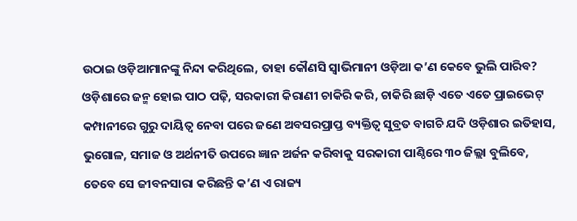ଉଠାଇ ଓଡ଼ିଆମାନଙ୍କୁ ନିନ୍ଦା କରିଥିଲେ, ତାହା କୌଣସି ସ୍ୱାଭିମାନୀ ଓଡ଼ିଆ କ’ଣ କେବେ ଭୁଲି ପାରିବ? ଓଡ଼ିଶାରେ ଜନ୍ମ ହୋଇ ପାଠ ପଢ଼ି, ସରକାରୀ କିରାଣୀ ଚାକିରି କରି, ଚାକିରି ଛାଡ଼ି ଏତେ ଏତେ ପ୍ରାଇଭେଟ୍ କମ୍ପାନୀରେ ଗୁରୁ ଦାୟିତ୍ୱ ନେବା ପରେ ଜଣେ ଅବସରପ୍ରାପ୍ତ ବ୍ୟକ୍ତିତ୍ୱ ସୁବ୍ରତ ବାଗଚି ଯଦି ଓଡ଼ିଶାର ଇତିହାସ, ଭୁଗୋଳ, ସମାଜ ଓ ଅର୍ଥନୀତି ଉପରେ ଜ୍ଞାନ ଅର୍ଜନ କରିବାକୁ ସରକାରୀ ପାଣ୍ଠିରେ ୩୦ ଜିଲ୍ଲା ବୁଲିବେ, ତେବେ ସେ ଜୀବନସାରା କରିଛନ୍ତି କ’ଣ ଏ ରାଜ୍ୟ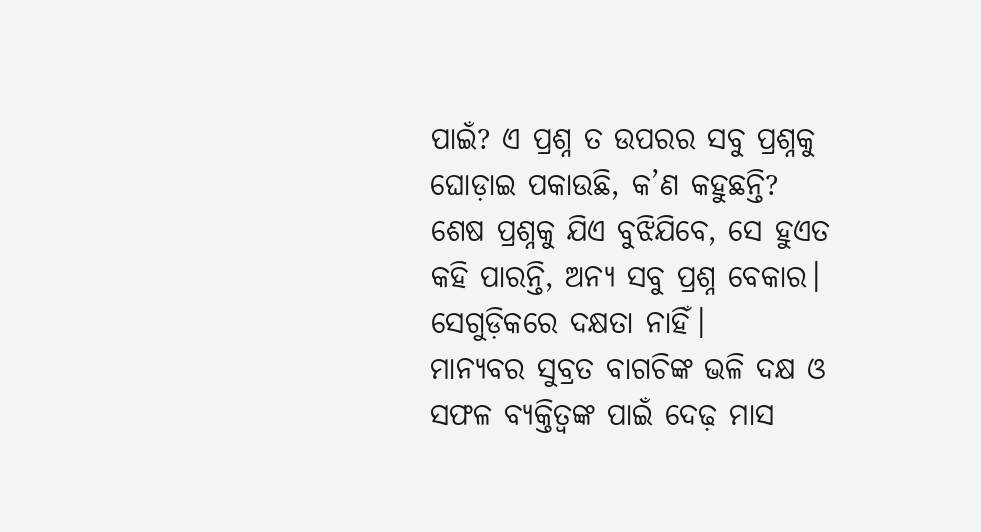ପାଇଁ? ଏ ପ୍ରଶ୍ନ ତ ଉପରର ସବୁ ପ୍ରଶ୍ନକୁ ଘୋଡ଼ାଇ ପକାଉଛି, କ’ଣ କହୁଛନ୍ତି?
ଶେଷ ପ୍ରଶ୍ନକୁ ଯିଏ ବୁଝିଯିବେ, ସେ ହୁଏତ କହି ପାରନ୍ତି, ଅନ୍ୟ ସବୁ ପ୍ରଶ୍ନ ବେକାର। ସେଗୁଡ଼ିକରେ ଦକ୍ଷତା ନାହିଁ।
ମାନ୍ୟବର ସୁବ୍ରତ ବାଗଚିଙ୍କ ଭଳି ଦକ୍ଷ ଓ ସଫଳ ବ୍ୟକ୍ତିତ୍ୱଙ୍କ ପାଇଁ ଦେଢ଼ ମାସ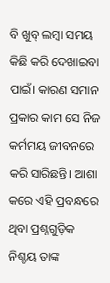ବି ଖୁବ୍ ଲମ୍ବା ସମୟ କିଛି କରି ଦେଖାଇବା ପାଇଁ। କାରଣ ସମାନ ପ୍ରକାର କାମ ସେ ନିଜ କର୍ମମୟ ଜୀବନରେ କରି ସାରିଛନ୍ତି। ଆଶା କରେ ଏହି ପ୍ରବନ୍ଧରେ ଥିବା ପ୍ରଶ୍ନଗୁଡ଼ିକ ନିଶ୍ଚୟ ତାଙ୍କ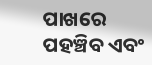ପାଖରେ ପହଞ୍ଚିବ ଏବଂ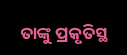ତାଙ୍କୁ ପ୍ରକୃତିସ୍ଥ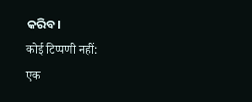କରିବ।
कोई टिप्पणी नहीं:
एक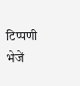टिप्पणी भेजें